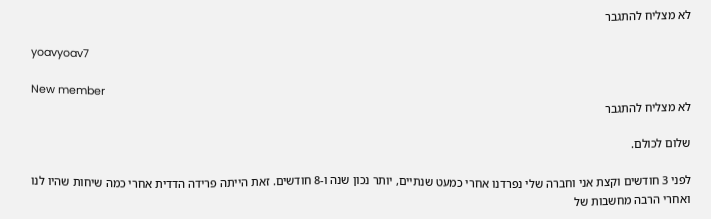לא מצליח להתגבר

yoavyoav7

New member
לא מצליח להתגבר

שלום לכולם.

לפני 3 חודשים וקצת אני וחברה שלי נפרדנו אחרי כמעט שנתיים, יותר נכון שנה ו-8 חודשים. זאת הייתה פרידה הדדית אחרי כמה שיחות שהיו לנו ואחרי הרבה מחשבות של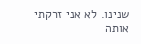שנינו. לא אני זרקתי אותה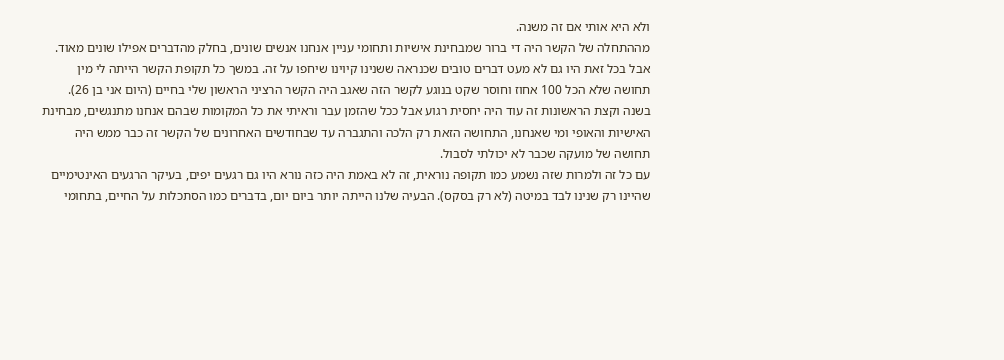ולא היא אותי אם זה משנה.
מההתחלה של הקשר היה די ברור שמבחינת אישיות ותחומי עניין אנחנו אנשים שונים, בחלק מהדברים אפילו שונים מאוד. אבל בכל זאת היו גם לא מעט דברים טובים שכנראה ששנינו קיוינו שיחפו על זה. במשך כל תקופת הקשר הייתה לי מין תחושה שלא הכל 100 אחוז וחוסר שקט בנוגע לקשר הזה שאגב היה הקשר הרציני הראשון שלי בחיים (היום אני בן 26). בשנה וקצת הראשונות זה עוד היה יחסית רגוע אבל ככל שהזמן עבר וראיתי את כל המקומות שבהם אנחנו מתנגשים, מבחינת האישיות והאופי ומי שאנחנו, התחושה הזאת רק הלכה והתגברה עד שבחודשים האחרונים של הקשר זה כבר ממש היה תחושה של מועקה שכבר לא יכולתי לסבול.
עם כל זה ולמרות שזה נשמע כמו תקופה נוראית, זה לא באמת היה כזה נורא היו גם רגעים יפים, בעיקר הרגעים האינטימיים שהיינו רק שנינו לבד במיטה (לא רק בסקס). הבעיה שלנו הייתה יותר ביום יום, בדברים כמו הסתכלות על החיים, בתחומי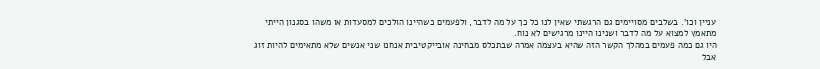עניין וכו'. בשלבים מסויימים גם הרגשתי שאין לנו כל כך על מה לדבר, ולפעמים כשהיינו הולכים למסעדות או משהו בסגנון הייתי מתאמץ למצוא על מה לדבר ושנינו היינו מרגישים לא נוח.
היו גם כמה פעמים במהלך הקשר הזה שהיא בעצמה אמרה שבתכלס מבחינה אובייקטיבית אנחנו שני אנשים שלא מתאימים להיות זוג אבל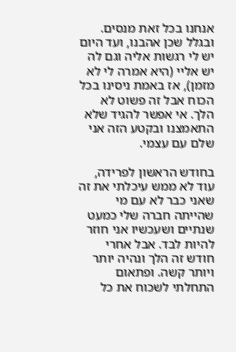אנחנו בכל זאת מנסים. ובגלל שכן אהבנו, ועד היום יש לי רגשות אליה וגם לה יש אליי (היא אמרה לי לא מזמן), אז באמת ניסינו בכל הכוח אבל זה פשוט לא הלך. אי אפשר להגיד שלא התאמצנו ובקטע הזה אני שלם עם עצמי.

בחודש הראשון לפרידה, עוד לא ממש עיכלתי את זה שאני כבר לא עם מי שהייתה חברה שלי כמעט שנתיים ושעכשיו אני חוזר להיות לבד. אבל אחרי חודש זה הלך ונהיה יותר ויותר קשה. ופתאום התחלתי לשכוח את כל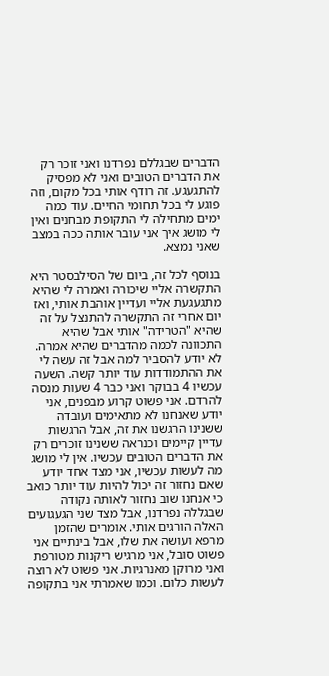הדברים שבגללם נפרדנו ואני זוכר רק את הדברים הטובים ואני לא מפסיק להתגעגע. זה רודף אותי בכל מקום, וזה פוגע לי בכל תחומי החיים. עוד כמה ימים מתחילה לי התקופת מבחנים ואין לי מושג איך אני עובר אותה ככה במצב שאני נמצא.

בנוסף לכל זה, ביום של הסילבסטר היא התקשרה אליי שיכורה ואמרה לי שהיא מתגעגעת אליי ועדיין אוהבת אותי, ואז יום אחרי זה התקשרה להתנצל על זה שהיא "הטרידה" אותי אבל שהיא התכוונה לכמה מהדברים שהיא אמרה. לא יודע להסביר למה אבל זה עשה לי את ההתמודדות עוד יותר קשה. השעה עכשיו 4 בבוקר ואני כבר 4 שעות מנסה להרדם. אני פשוט קרוע מבפנים, אני יודע שאנחנו לא מתאימים ועובדה ששנינו הרגשנו את זה, אבל הרגשות עדיין קיימים וכנראה ששנינו זוכרים רק את הדברים הטובים עכשיו. אין לי מושג מה לעשות עכשיו, אני מצד אחד יודע שאם נחזור זה יכול להיות עוד יותר כואב כי אנחנו שוב נחזור לאותה נקודה שבגללה נפרדנו, אבל מצד שני הגעגועים האלה הורגים אותי. אומרים שהזמן מרפא ועושה את שלו, אבל בינתיים אני פשוט סובל, אני מרגיש ריקנות מטורפת ואני מרוקן מאנרגיות. אני פשוט לא רוצה לעשות כלום. וכמו שאמרתי אני בתקופה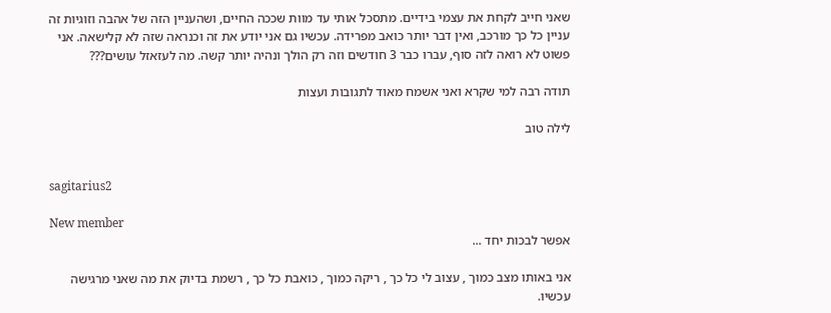שאני חייב לקחת את עצמי בידיים. מתסכל אותי עד מוות שככה החיים, ושהעניין הזה של אהבה וזוגיות זה עניין כל כך מורכב, ואין דבר יותר כואב מפרידה. עכשיו גם אני יודע את זה וכנראה שזה לא קלישאה. אני פשוט לא רואה לזה סוף, עברו כבר 3 חודשים וזה רק הולך ונהיה יותר קשה. מה לעזאזל עושים???

תודה רבה למי שקרא ואני אשמח מאוד לתגובות ועצות

לילה טוב


sagitarius2

New member
אפשר לבכות יחד ...

אני באותו מצב כמוך , עצוב לי כל כך , ריקה כמוך , כואבת כל כך , רשמת בדיוק את מה שאני מרגישה עכשיו.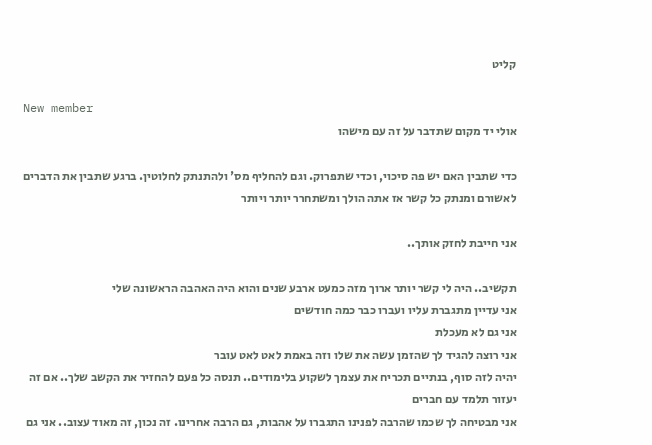קליט

New member
אולי יד מקום שתדבר על זה עם מישהו

כדי שתבין האם יש פה סיכוי, וכדי שתפרוק. וגם להחליף מס' ולהתנתק לחלוטין. ברגע שתבין את הדברים לאשורם ומנתק כל קשר אז אתה הולך ומשתחרר יותר ויותר

אני חייבת לחזק אותך..

תקשיב.. היה לי קשר יותר ארוך מזה כמעט ארבע שנים והוא היה האהבה הראשונה שלי
אני עדיין מתגברת עליו ועברו כבר כמה חודשים
אני גם לא מעכלת
אני רוצה להגיד לך שהזמן עשה את שלו וזה באמת לאט לאט עובר
יהיה לזה סוף, בנתיים תכריח את עצמך לשקוע בלימודים.. תנסה כל פעם להחזיר את הקשב שלך.. אם זה יעזור תלמד עם חברים
אני מבטיחה לך שכמו שהרבה לפנינו התגברו על אהבות, גם הרבה אחרינו. זה נכון, זה מאוד עצוב.. אני גם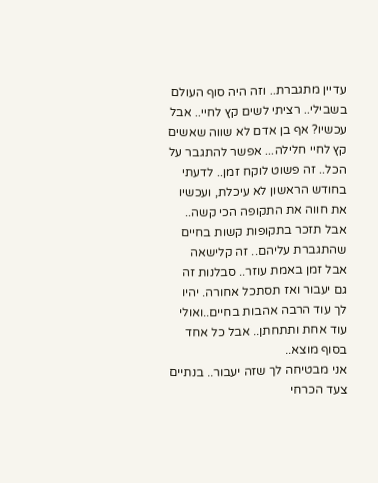עדיין מתגברת.. וזה היה סוף העולם בשבילי.. רציתי לשים קץ לחיי.. אבל עכשיו? אף בן אדם לא שווה שאשים קץ לחיי חלילה... אפשר להתגבר על הכל.. זה פשוט לוקח זמן.. לדעתי בחודש הראשון לא עיכלת, ועכשיו את חווה את התקופה הכי קשה.. אבל תזכר בתקופות קשות בחיים שהתגברת עליהם.. זה קלישאה אבל זמן באמת עוזר.. סבלנות זה גם יעבור ואז תסתכל אחורה. יהיו לך עוד הרבה אהבות בחיים..ואולי עוד אחת ותתחתן.. אבל כל אחד בסוף מוצא..
אני מבטיחה לך שזה יעבור.. בנתיים צעד הכרחי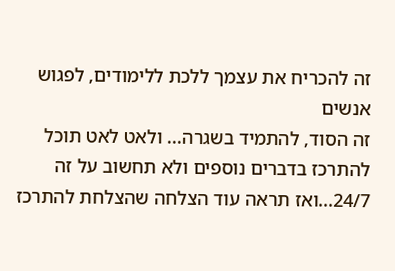זה להכריח את עצמך ללכת ללימודים, לפגוש אנשים
זה הסוד, להתמיד בשגרה... ולאט לאט תוכל להתרכז בדברים נוספים ולא תחשוב על זה 24/7...ואז תראה עוד הצלחה שהצלחת להתרכז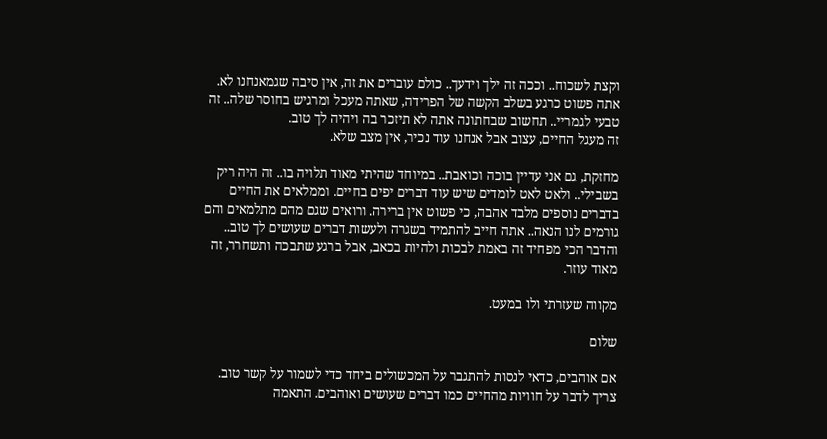וקצת לשכוח.. וככה זה ילך וידעך.. כולם עוברים את זה, אין סיבה שגמאנחנו לא. אתה פשוט כרגע בשלב הקשה של הפרידה, שאתה מעכל ומרגיש בחוסר שלה.. זה טבעי לגמריי.. תחשוב שבחתונה אתה לא תיזכר בה ויהיה לך טוב.
זה מעגל החיים, עצוב אבל אנחנו עוד נכיר, אין מצב שלא.

מחזקת, גם אני עדיין בוכה וכואבת.. במיוחד שהיתי מאוד תלויה בו.. זה היה ריק בשבילי.. ולאט לאט לומדים שיש עוד דברים יפים בחיים. וממלאים את החיים בדברים נוספים מלבד אהבה, כי פשוט אין ברירה. ורואים שגם מהם מתלמאים והם גורמים לנו הנאה.. אתה חייב להתמיד בשגרה ולעשות דברים שעושים לך טוב.. והדבר הכי מפחיד זה באמת לבכות ולהיות בכאב, אבל ברגע שתבכה ותשחרר, זה מאוד עוזר.

מקווה שעזרתי ולו במעט.

שלום

אם אוהבים, כדאי לנסות להתגבר על המכשולים ביחד כדי לשמור על קשר טוב. צריך לדבר על חוויות מהחיים כמו דברים שעושים ואוהבים. התאמה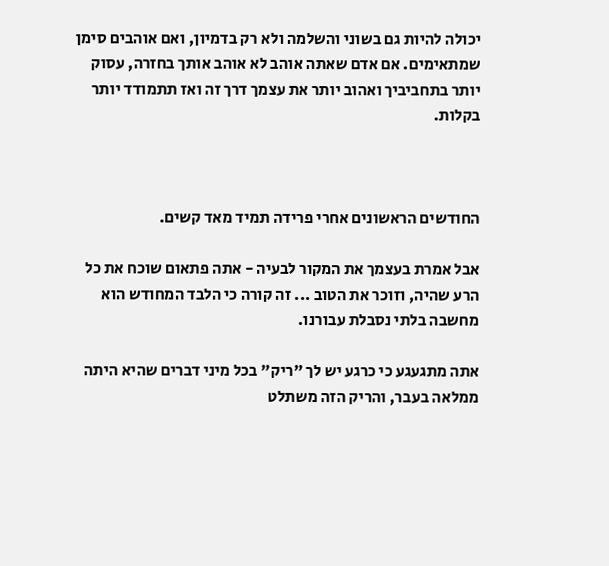יכולה להיות גם בשוני והשלמה ולא רק בדמיון, ואם אוהבים סימן שמתאימים. אם אדם שאתה אוהב לא אוהב אותך בחזרה, עסוק יותר בתחביביך ואהוב יותר את עצמך דרך זה ואז תתמודד יותר בקלות.



החודשים הראשונים אחרי פרידה תמיד מאד קשים.

אבל אמרת בעצמך את המקור לבעיה - אתה פתאום שוכח את כל הרע שהיה, וזוכר את הטוב ... זה קורה כי הלבד המחודש הוא מחשבה בלתי נסבלת עבורנו.

אתה מתגעגע כי כרגע יש לך "ריק" בכל מיני דברים שהיא היתה ממלאה בעבר, והריק הזה משתלט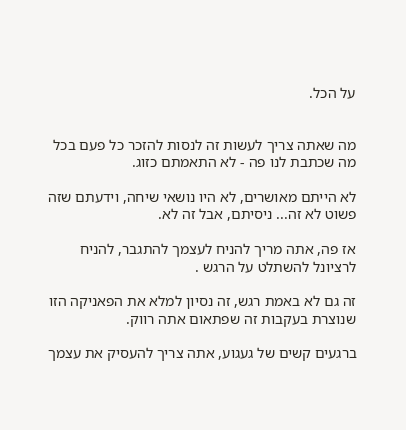על הכל.


מה שאתה צריך לעשות זה לנסות להזכר כל פעם בכל מה שכתבת לנו פה - לא התאמתם כזוג.

לא הייתם מאושרים, לא היו נושאי שיחה, וידעתם שזה פשוט לא זה... ניסיתם, אבל זה לא.

אז פה, אתה מריך להניח לעצמך להתגבר, להניח לרציונל להשתלט על הרגש .

זה גם לא באמת רגש, זה נסיון למלא את הפאניקה הזו שנוצרת בעקבות זה שפתאום אתה רווק.

ברגעים קשים של געגוע, אתה צריך להעסיק את עצמך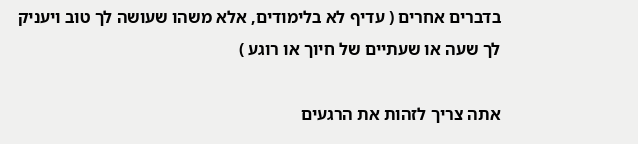בדברים אחרים ( עדיף לא בלימודים, אלא משהו שעושה לך טוב ויעניק לך שעה או שעתיים של חיוך או רוגע )

אתה צריך לזהות את הרגעים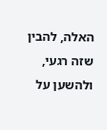האלה, להבין שזה רגעי, ולהשען על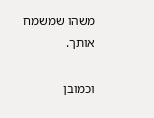משהו שמשמח אותך.

וכמובן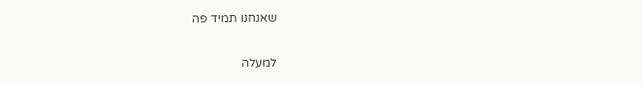שאנחנו תמיד פה

למעלה